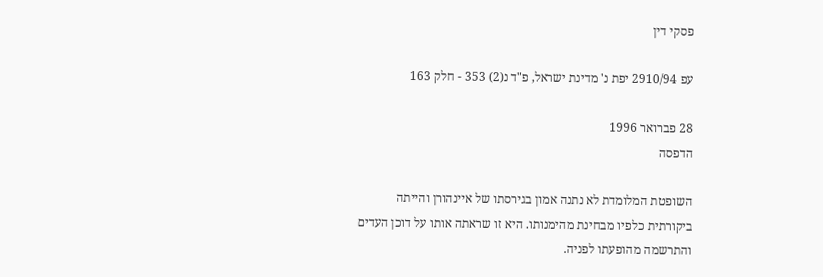פסקי דין

עפ 2910/94 יפת נ' מדינת ישראל, פ"ד נ(2) 353 - חלק 163

28 פברואר 1996
הדפסה

השופטת המלומדת לא נתנה אמון בגירסתו של איינהורן והייתה ביקורתית כלפיו מבחינת מהימנותו. היא זו שראתה אותו על דוכן העדים והתרשמה מהופעתו לפניה.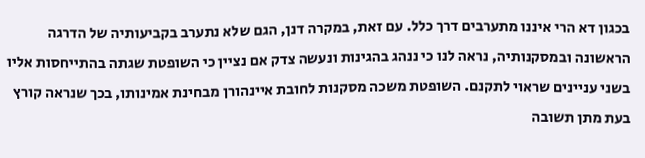בכגון דא הרי איננו מתערבים דרך כלל. עם זאת, במקרה דנן, הגם שלא נתערב בקביעותיה של הדרגה הראשונה ובמסקנותיה, נראה לנו כי ננהג בהגינות ונעשה צדק אם נציין כי השופטת שגתה בהתייחסות אליו בשני עניינים שראוי לתקנם. השופטת משכה מסקנות לחובת איינהורן מבחינת אמינותו, בכך שנראה קורץ בעת מתן תשובה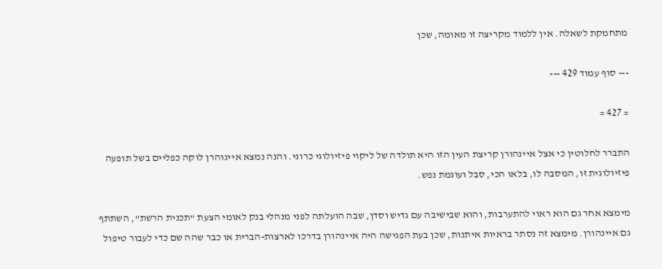מתחמקת לשאלה. אין ללמוד מקריצה זו מאומה, שכן

--- סוף עמוד 429 ---

= 427 =

התברר לחלוטין כי אצל איינהורן קריצת העין הזו היא תולדה של ליקוי פיזיולוגי כרוני. והנה נמצא איינוהרן לוקה כפליים בשל תופעה פיזיולוגית זו, המסבה לו, בלאו הכי, סבל ועוגמת נפש.

מימצא אחר גם הוא ראוי להתערבות, והוא שבישיבה עם גדיש וסדן, שבה הועלתה לפני מנהלי בנק לאומי הצעת "תכנית הרשת", השתתף גם איינהורן. מימצא זה נסתר בראיות איתנות, שכן בעת הפגישה היה איינהורן בדרכו לארצות-הברית או כבר שהה שם כדי לעבור טיפול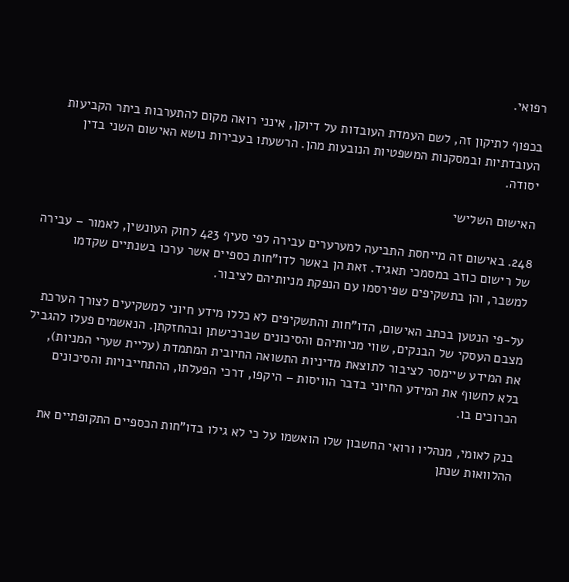רפואי.

בכפוף לתיקון זה, לשם העמדת העובדות על דיוקן, אינני רואה מקום להתערבות ביתר הקביעות העובדתיות ובמסקנות המשפטיות הנובעות מהן. הרשעתו בעבירות נושא האישום השני בדין יסודה.

האישום השלישי

248. באישום זה מייחסת התביעה למערערים עבירה לפי סעיף 423 לחוק העונשין, לאמור – עבירה של רישום כוזב במסמכי תאגיד. זאת הן באשר לדו"חות כספיים אשר ערכו בשנתיים שקדמו למשבר, והן בתשקיפים שפירסמו עם הנפקת מניותיהם לציבור.

על-פי הנטען בכתב האישום, הדו"חות והתשקיפים לא כללו מידע חיוני למשקיעים לצורך הערכת מצבם העסקי של הבנקים, שווי מניותיהם והסיכונים שברכישתן ובהחזקתן. הנאשמים פעלו להגביל את המידע שיימסר לציבור לתוצאת מדיניות התשואה החיובית המתמדת (עליית שערי המניות), בלא לחשוף את המידע החיוני בדבר הוויסות – היקפו, דרכי הפעלתו, ההתחייבויות והסיכונים הכרוכים בו.

בנק לאומי, מנהליו ורואי החשבון שלו הואשמו על כי לא גילו בדו"חות הכספיים התקופתיים את ההלוואות שנתן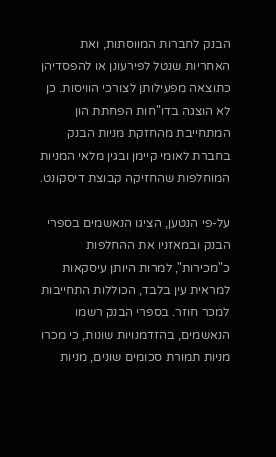הבנק לחברות המווסתות, ואת האחריות שנטל לפירעונן או להפסדיהן כתוצאה מפעילותן לצורכי הוויסות. כן לא הוצגה בדו"חות הפחתת הון המתחייבת מהחזקת מניות הבנק בחברת לאומי קיימן ובגין מלאי המניות המוחלפות שהחזיקה קבוצת דיסקונט.

על-פי הנטען, הציגו הנאשמים בספרי הבנק ובמאזניו את ההחלפות כ"מכירות", למרות היותן עיסקאות למראית עין בלבד, הכוללות התחייבות למכר חוזר. בספרי הבנק רשמו הנאשמים, בהזדמנויות שונות, כי מכרו מניות תמורת סכומים שונים, מניות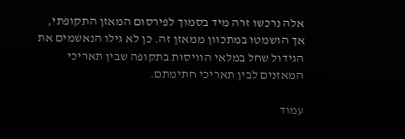אלה נרכשו זרה מיד בסמוך לפירסום המאזן התקופתי, אך הושמטו במתכוון ממאזן זה. כן לא גילו הנאשמים את הגידול שחל במלאי הוויסות בתקופה שבין תאריכי המאזנים לבין תאריכי חתימתם.

עמוד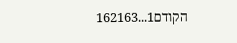הקודם1...162163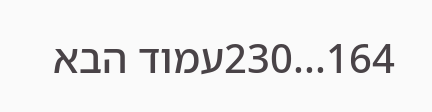164...230עמוד הבא